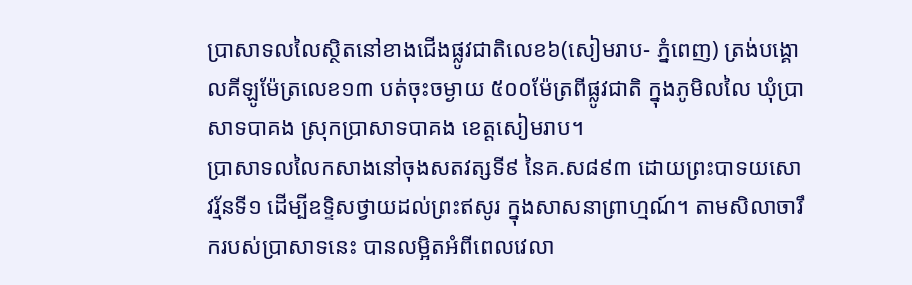ប្រាសាទលលៃស្ថិតនៅខាងជើងផ្លូវជាតិលេខ៦(សៀមរាប- ភ្នំពេញ) ត្រង់បង្គោលគីឡូម៉ែត្រលេខ១៣ បត់ចុះចម្ងាយ ៥០០ម៉ែត្រពីផ្លូវជាតិ ក្នុងភូមិលលៃ ឃុំប្រាសាទបាគង ស្រុកប្រាសាទបាគង ខេត្តសៀមរាប។
ប្រាសាទលលៃកសាងនៅចុងសតវត្សទី៩ នៃគ.ស៨៩៣ ដោយព្រះបាទយសោវរ្ម័នទី១ ដើម្បីឧទ្ទិសថ្វាយដល់ព្រះឥសូរ ក្នុងសាសនាព្រាហ្មណ៍។ តាមសិលាចារឹករបស់ប្រាសាទនេះ បានលម្អិតអំពីពេលវេលា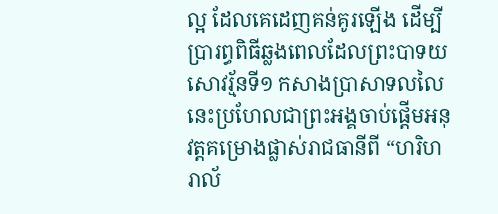ល្អ ដែលគេដេញគន់គូរឡើង ដើម្បីប្រារព្ធពិធីឆ្លងពេលដែលព្រះបាទយសោវរ្ម័នទី១ កសាងប្រាសាទលលៃនេះប្រហែលជាព្រះអង្គចាប់ផ្តើមអនុវត្តគម្រោងផ្លាស់រាជធានីពី “ហរិហរាល័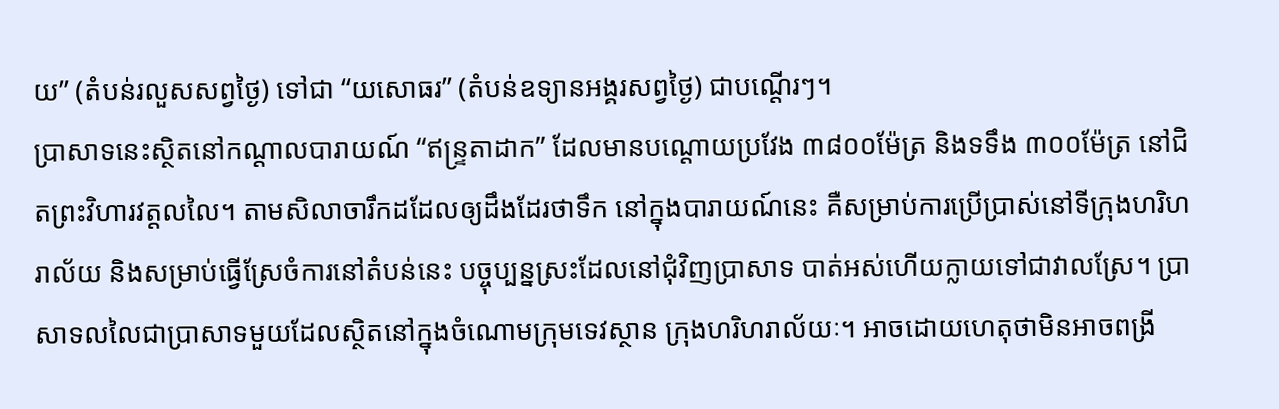យ” (តំបន់រលួសសព្វថៃ្ង) ទៅជា “យសោធរ” (តំបន់ឧទ្យានអង្គរសព្វថៃ្ង) ជាបណ្តើរៗ។
ប្រាសាទនេះស្ថិតនៅកណ្តាលបារាយណ៍ “ឥន្រ្ទតាដាក” ដែលមានបណ្តោយប្រវែង ៣៨០០ម៉ែត្រ និងទទឹង ៣០០ម៉ែត្រ នៅជិតព្រះវិហារវត្តលលៃ។ តាមសិលាចារឹកដដែលឲ្យដឹងដែរថាទឹក នៅក្នុងបារាយណ៍នេះ គឺសម្រាប់ការប្រើប្រាស់នៅទីក្រុងហរិហរាល័យ និងសម្រាប់ធ្វើស្រែចំការនៅតំបន់នេះ បច្ចុប្បន្នស្រះដែលនៅជុំវិញប្រាសាទ បាត់អស់ហើយក្លាយទៅជាវាលស្រែ។ ប្រាសាទលលៃជាប្រាសាទមួយដែលស្ថិតនៅក្នុងចំណោមក្រុមទេវស្ថាន ក្រុងហរិហរាល័យៈ។ អាចដោយហេតុថាមិនអាចពង្រី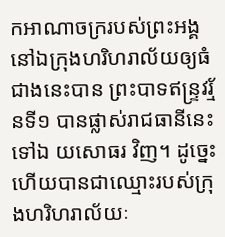កអាណាចក្ររបស់ព្រះអង្គនៅឯក្រុងហរិហរាល័យឲ្យធំជាងនេះបាន ព្រះបាទឥន្រ្ទវរ្ម័នទី១ បានផ្លាស់រាជធានីនេះទៅឯ យសោធរ វិញ។ ដូច្នេះហើយបានជាឈ្មោះរបស់ក្រុងហរិហរាល័យៈ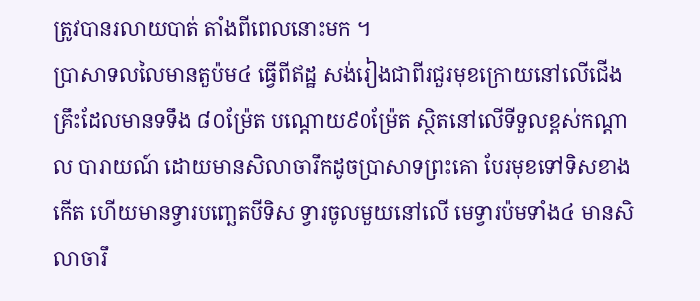ត្រូវបានរលាយបាត់ តាំងពីពេលនោះមក ។
ប្រាសាទលលៃមានតួប៉ម៤ ធ្វើពីឥដ្ឋ សង់រៀងជាពីរជួរមុខក្រោយនៅលើជើងគ្រឹះដែលមានទទឹង ៨០ម្រ៉ែត បណ្តោយ៩0ម៉្រែត ស្ថិតនៅលើទីទួលខ្ពស់កណ្តាល បារាយណ៍ ដោយមានសិលាចារឹកដូចប្រាសាទព្រះគោ បែរមុខទៅទិសខាងកើត ហើយមានទ្វារបពោ្ឆតបីទិស ទ្វារចូលមួយនៅលើ មេទ្វារប៉មទាំង៤ មានសិលាចារឹ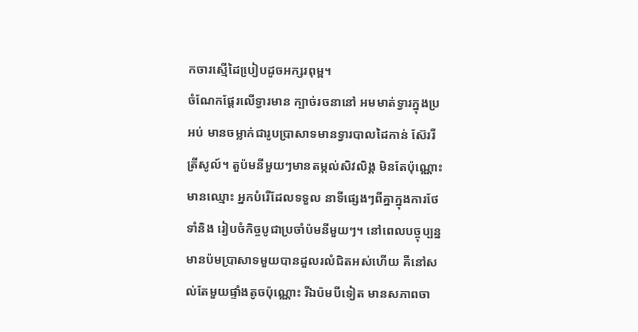កចារស្មើដៃបៀ្របដូចអក្សរពុម្ព។
ចំណែកផែ្តរលើទ្វារមាន ក្បាច់រចនានៅ អមមាត់ទ្វារក្នុងប្រអប់ មានចម្លាក់ជារូបប្រាសាទមានទ្វារបាលដៃកាន់ ស៊ែររីត្រីសូល៍។ តួប៉មនីមួយៗមានតម្កល់សិវលិង្គ មិនតែប៉ុណ្ណោះមានឈ្មោះ អ្នកបំរើដែលទទួល នាទីផេ្សងៗពីគ្នាក្នុងការថែទាំនិង រៀបចំកិច្ចបូជាប្រចាំប៉មនីមួយៗ។ នៅពេលបច្ចុប្បន្ន មានប៉មប្រាសាទមួយបានដួលរលំជិតអស់ហើយ គឺនៅសល់តែមួយផ្ទាំងតូចប៉ុណ្ណោះ រីឯប៉មបីទៀត មានសភាពចា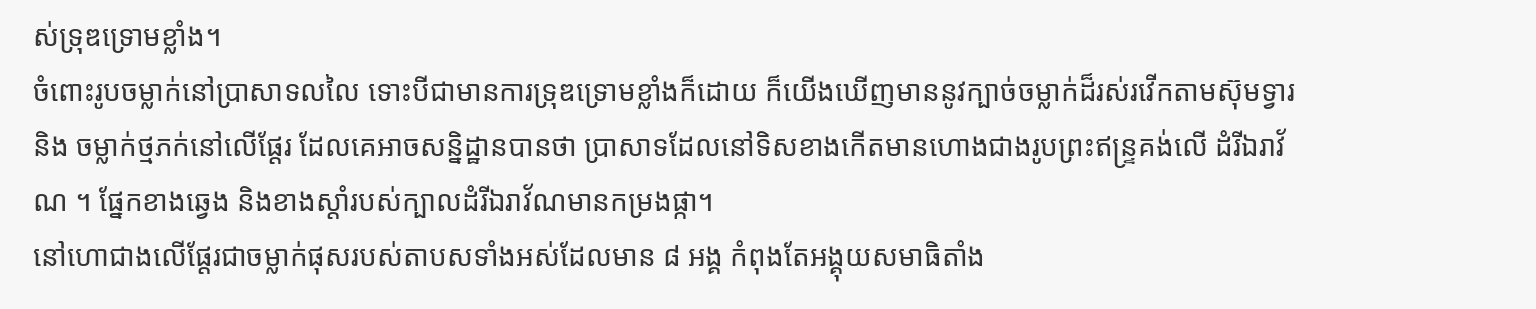ស់ទ្រុឌទ្រោមខ្លាំង។
ចំពោះរូបចម្លាក់នៅប្រាសាទលលៃ ទោះបីជាមានការទ្រុឌទ្រោមខ្លាំងក៏ដោយ ក៏យើងឃើញមាននូវក្បាច់ចម្លាក់ដ៏រស់រវើកតាមស៊ុមទ្វារ និង ចម្លាក់ថ្មភក់នៅលើផ្តែរ ដែលគេអាចសន្និដ្ឋានបានថា ប្រាសាទដែលនៅទិសខាងកើតមានហោងជាងរូបព្រះឥន្រ្ទគង់លើ ដំរីឯរាវ័ណ ។ ផ្នែកខាងឆ្វេង និងខាងស្តាំរបស់ក្បាលដំរីឯរាវ័ណមានកម្រងផ្កា។
នៅហោជាងលើផ្តែរជាចម្លាក់ផុសរបស់តាបសទាំងអស់ដែលមាន ៨ អង្គ កំពុងតែអង្គុយសមាធិតាំង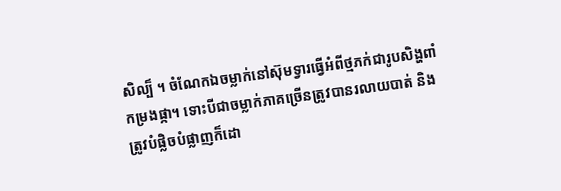សិល្ប៏ ។ ចំណែកឯចម្លាក់នៅស៊ុមទ្វារធ្វើអំពីថ្មភក់ជារូបសិង្ហពាំកម្រងផ្កា។ ទោះបីជាចម្លាក់ភាគច្រើនត្រូវបានរលាយបាត់ និងត្រូវបំផ្លិចបំផ្លាញក៏ដោ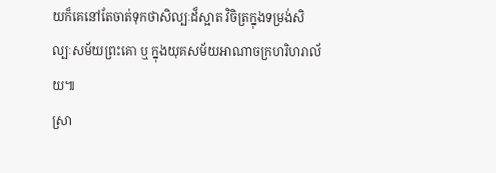យក៏គេនៅតែចាត់ទុកថាសិល្បៈដ៏ស្អាត វិចិត្រក្នុងទម្រង់សិល្បៈសម័យព្រះគោ ឬ ក្នុងយុគសម័យអាណាចក្រហរិហរាល័យ៕
ស្រា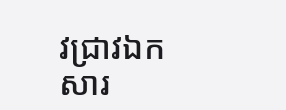វជ្រាវឯកសារ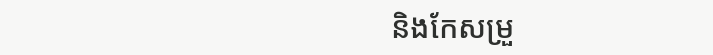និងកែសម្រួ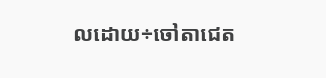លដោយ÷ចៅតាជេត